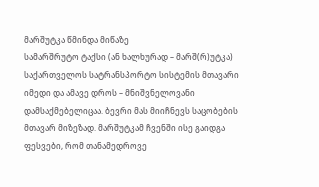მარშუტკა წმინდა მიწაზე
სამარშრუტო ტაქსი (ან ხალხურად – მარშ(რ)უტკა) საქართველოს სატრანსპორტო სისტემის მთავარი იმედი და ამავე დროს – მნიშვნელოვანი დამსაქმებელიცაა. ბევრი მას მიიჩნევს საცობების მთავარ მიზეზად. მარშუტკამ ჩვენში ისე გაიდგა ფესვები, რომ თანამედროვე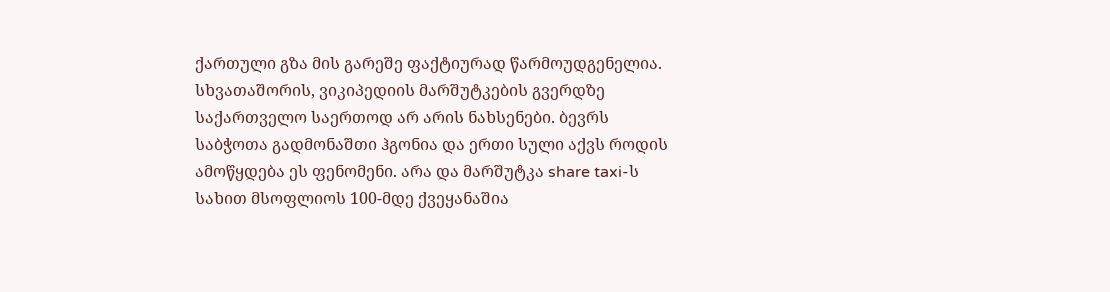ქართული გზა მის გარეშე ფაქტიურად წარმოუდგენელია. სხვათაშორის, ვიკიპედიის მარშუტკების გვერდზე საქართველო საერთოდ არ არის ნახსენები. ბევრს საბჭოთა გადმონაშთი ჰგონია და ერთი სული აქვს როდის ამოწყდება ეს ფენომენი. არა და მარშუტკა share taxi-ს სახით მსოფლიოს 100-მდე ქვეყანაშია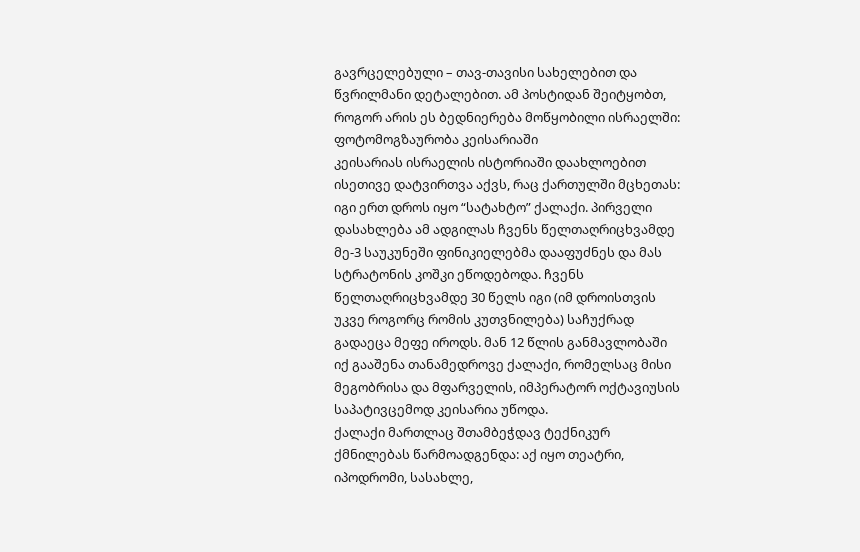გავრცელებული – თავ-თავისი სახელებით და წვრილმანი დეტალებით. ამ პოსტიდან შეიტყობთ, როგორ არის ეს ბედნიერება მოწყობილი ისრაელში:
ფოტომოგზაურობა კეისარიაში
კეისარიას ისრაელის ისტორიაში დაახლოებით ისეთივე დატვირთვა აქვს, რაც ქართულში მცხეთას: იგი ერთ დროს იყო “სატახტო” ქალაქი. პირველი დასახლება ამ ადგილას ჩვენს წელთაღრიცხვამდე მე-3 საუკუნეში ფინიკიელებმა დააფუძნეს და მას სტრატონის კოშკი ეწოდებოდა. ჩვენს წელთაღრიცხვამდე 30 წელს იგი (იმ დროისთვის უკვე როგორც რომის კუთვნილება) საჩუქრად გადაეცა მეფე იროდს. მან 12 წლის განმავლობაში იქ გააშენა თანამედროვე ქალაქი, რომელსაც მისი მეგობრისა და მფარველის, იმპერატორ ოქტავიუსის საპატივცემოდ კეისარია უწოდა.
ქალაქი მართლაც შთამბეჭდავ ტექნიკურ ქმნილებას წარმოადგენდა: აქ იყო თეატრი, იპოდრომი, სასახლე,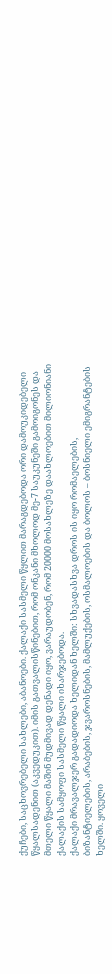ქუჩები, საცხოვრებელი სახლები, აბანოები. ქალაქი სასმელი წყლით მარაგდებოდა ორი დამოუკიდებელი წყალსადენით (აკვედუკით). იმის გათვალისწინებით, რომ ონკანი მხოლოდ მე-7 საუკუნეში გამოიგონეს და მთელი წყალი მაშინ მუდმივად დენადი იყო, ვარაუდობენ, რომ 20000 მოსახლეზე დაახლოებით მილიონიანი ქალაქის სამყოფი სასმელი წყალი იხარჯებოდა.
ქალაქი მრავალჯერ გადადიოდა ხელიდან ხელში: სხვადასხვა დროს ის იყო რომაელების, ბიზანტიელების, არაბების, ჯვაროსნების, მამლუქების, ოსმალოების და ბოლოს – ბოსნიელი ემიგრანტების ხელში. ყოველი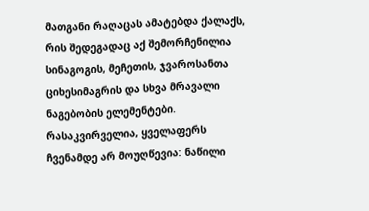მათგანი რაღაცას ამატებდა ქალაქს, რის შედეგადაც აქ შემორჩენილია სინაგოგის, მეჩეთის, ჯვაროსანთა ციხესიმაგრის და სხვა მრავალი ნაგებობის ელემენტები. რასაკვირველია, ყველაფერს ჩვენამდე არ მოუღწევია: ნაწილი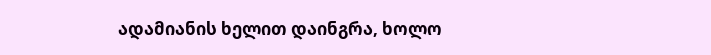ადამიანის ხელით დაინგრა, ხოლო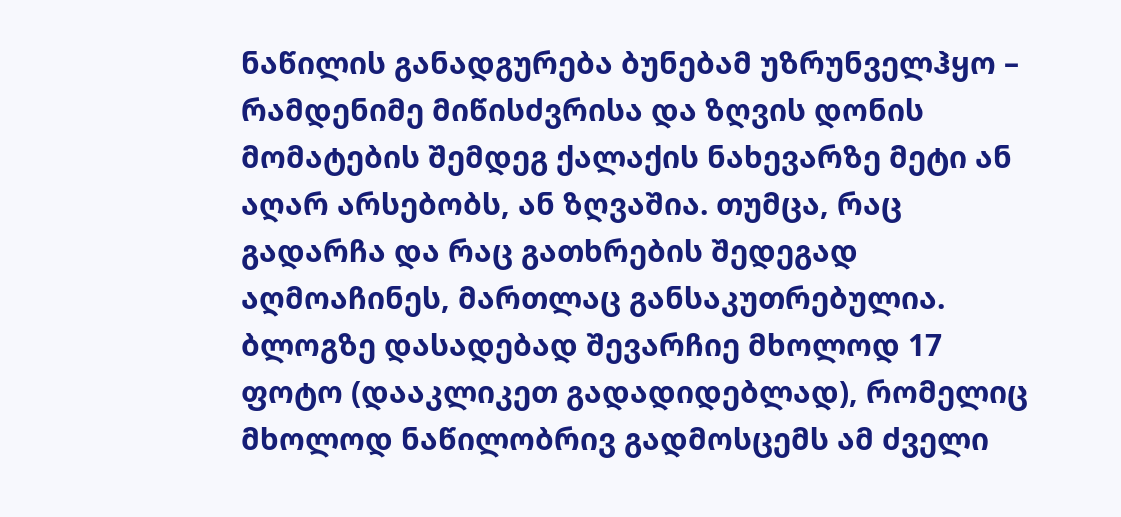ნაწილის განადგურება ბუნებამ უზრუნველჰყო – რამდენიმე მიწისძვრისა და ზღვის დონის მომატების შემდეგ ქალაქის ნახევარზე მეტი ან აღარ არსებობს, ან ზღვაშია. თუმცა, რაც გადარჩა და რაც გათხრების შედეგად აღმოაჩინეს, მართლაც განსაკუთრებულია.
ბლოგზე დასადებად შევარჩიე მხოლოდ 17 ფოტო (დააკლიკეთ გადადიდებლად), რომელიც მხოლოდ ნაწილობრივ გადმოსცემს ამ ძველი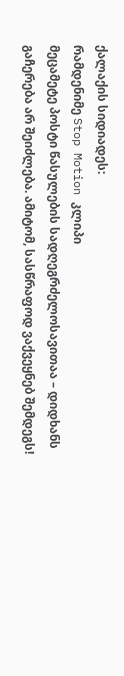ქალაქის სიდიადეს:
რამდენიმე Stop Motion კლიპი
მეცამეტე პოსტი წასულების სადღეგრძელოსავითაა – დიდხანს გაჩერება არ შეიძლება. ამიტომ, სასწრაფოდ ვაქვეყნებ შემდეგს!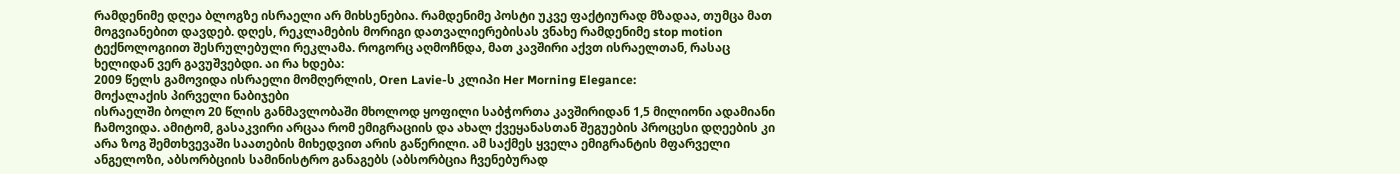რამდენიმე დღეა ბლოგზე ისრაელი არ მიხსენებია. რამდენიმე პოსტი უკვე ფაქტიურად მზადაა, თუმცა მათ მოგვიანებით დავდებ. დღეს, რეკლამების მორიგი დათვალიერებისას ვნახე რამდენიმე stop motion ტექნოლოგიით შესრულებული რეკლამა. როგორც აღმოჩნდა, მათ კავშირი აქვთ ისრაელთან, რასაც ხელიდან ვერ გავუშვებდი. აი რა ხდება:
2009 წელს გამოვიდა ისრაელი მომღერლის, Oren Lavie-ს კლიპი Her Morning Elegance:
მოქალაქის პირველი ნაბიჯები
ისრაელში ბოლო 20 წლის განმავლობაში მხოლოდ ყოფილი საბჭორთა კავშირიდან 1,5 მილიონი ადამიანი ჩამოვიდა. ამიტომ, გასაკვირი არცაა რომ ემიგრაციის და ახალ ქვეყანასთან შეგუების პროცესი დღეების კი არა ზოგ შემთხვევაში საათების მიხედვით არის გაწერილი. ამ საქმეს ყველა ემიგრანტის მფარველი ანგელოზი, აბსორბციის სამინისტრო განაგებს (აბსორბცია ჩვენებურად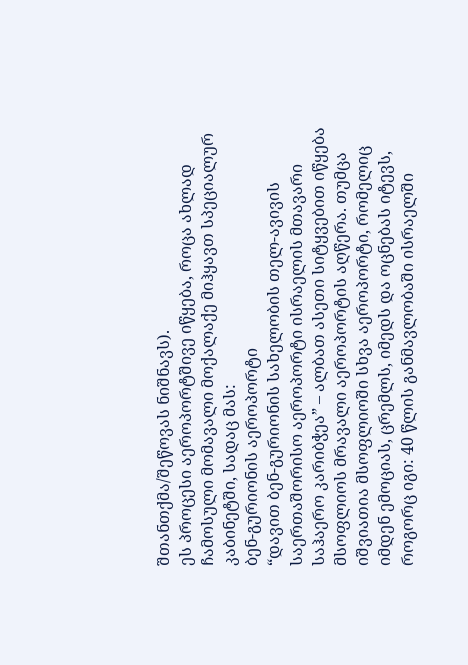შთანთქმა/შეწოვას ნიშნავს).
ეს პროცესი აეროპორტშივე იწყება, როცა ახლად ჩამოსული მომავალი მოქალაქე მიჰყავთ სპეციალურ კაბინეტში, სადაც მას:
ბენ-გურიონის აეროპორტი
“დავით ბენ-გურიონის სახელობის თელ-ავივის საერთაშორისო აეროპორტი ისრაელის მთავარი საჰაერო კარიბჭეა” – ალბათ ასეთი სიტყვებით იწყება მსოფლიოს მრავალი აეროპორტის აღწერა. თუმცა იშვიათია მსოფლიოში სხვა აეროპორტი, რომელიც იმდენ ემოციას, ცრემლს, იმედს და ოცნებას იტევს, როგორც იგი: 40 წლის განმავლობაში ისრაელში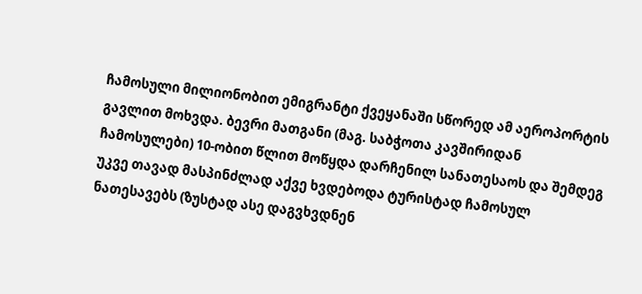ჩამოსული მილიონობით ემიგრანტი ქვეყანაში სწორედ ამ აეროპორტის გავლით მოხვდა. ბევრი მათგანი (მაგ. საბჭოთა კავშირიდან ჩამოსულები) 10-ობით წლით მოწყდა დარჩენილ სანათესაოს და შემდეგ უკვე თავად მასპინძლად აქვე ხვდებოდა ტურისტად ჩამოსულ ნათესავებს (ზუსტად ასე დაგვხვდნენ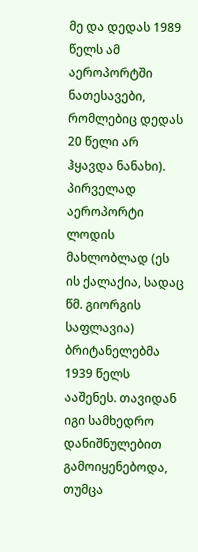მე და დედას 1989 წელს ამ აეროპორტში ნათესავები, რომლებიც დედას 20 წელი არ ჰყავდა ნანახი).
პირველად აეროპორტი ლოდის მახლობლად (ეს ის ქალაქია, სადაც წმ. გიორგის საფლავია) ბრიტანელებმა 1939 წელს ააშენეს. თავიდან იგი სამხედრო დანიშნულებით გამოიყენებოდა, თუმცა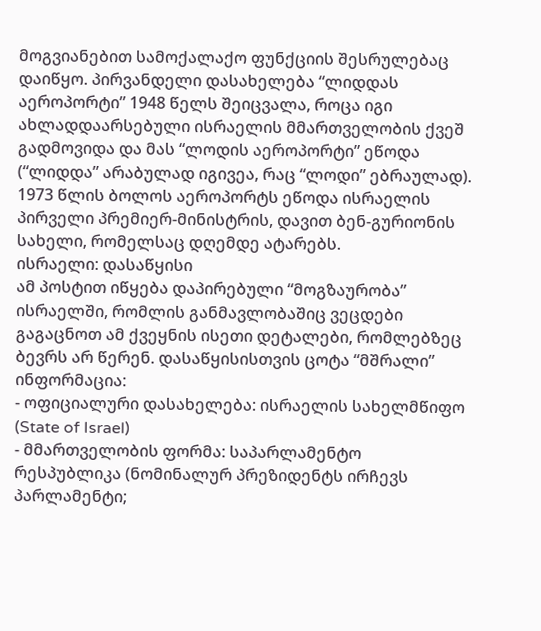მოგვიანებით სამოქალაქო ფუნქციის შესრულებაც დაიწყო. პირვანდელი დასახელება “ლიდდას აეროპორტი” 1948 წელს შეიცვალა, როცა იგი ახლადდაარსებული ისრაელის მმართველობის ქვეშ გადმოვიდა და მას “ლოდის აეროპორტი” ეწოდა (“ლიდდა” არაბულად იგივეა, რაც “ლოდი” ებრაულად). 1973 წლის ბოლოს აეროპორტს ეწოდა ისრაელის პირველი პრემიერ-მინისტრის, დავით ბენ-გურიონის სახელი, რომელსაც დღემდე ატარებს.
ისრაელი: დასაწყისი
ამ პოსტით იწყება დაპირებული “მოგზაურობა” ისრაელში, რომლის განმავლობაშიც ვეცდები გაგაცნოთ ამ ქვეყნის ისეთი დეტალები, რომლებზეც ბევრს არ წერენ. დასაწყისისთვის ცოტა “მშრალი” ინფორმაცია:
- ოფიციალური დასახელება: ისრაელის სახელმწიფო (State of Israel)
- მმართველობის ფორმა: საპარლამენტო რესპუბლიკა (ნომინალურ პრეზიდენტს ირჩევს პარლამენტი;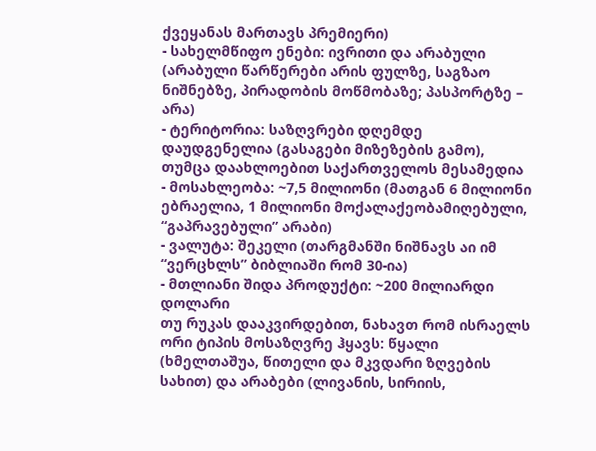ქვეყანას მართავს პრემიერი)
- სახელმწიფო ენები: ივრითი და არაბული (არაბული წარწერები არის ფულზე, საგზაო ნიშნებზე, პირადობის მოწმობაზე; პასპორტზე – არა)
- ტერიტორია: საზღვრები დღემდე დაუდგენელია (გასაგები მიზეზების გამო), თუმცა დაახლოებით საქართველოს მესამედია
- მოსახლეობა: ~7,5 მილიონი (მათგან 6 მილიონი ებრაელია, 1 მილიონი მოქალაქეობამიღებული, “გაპრავებული” არაბი)
- ვალუტა: შეკელი (თარგმანში ნიშნავს აი იმ “ვერცხლს” ბიბლიაში რომ 30-ია)
- მთლიანი შიდა პროდუქტი: ~200 მილიარდი დოლარი
თუ რუკას დააკვირდებით, ნახავთ რომ ისრაელს ორი ტიპის მოსაზღვრე ჰყავს: წყალი (ხმელთაშუა, წითელი და მკვდარი ზღვების სახით) და არაბები (ლივანის, სირიის,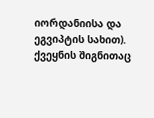იორდანიისა და ეგვიპტის სახით). ქვეყნის შიგნითაც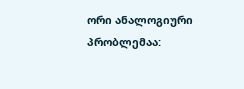ორი ანალოგიური პრობლემაა: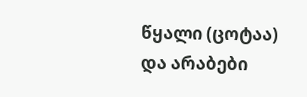წყალი (ცოტაა) და არაბები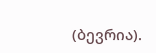(ბევრია).